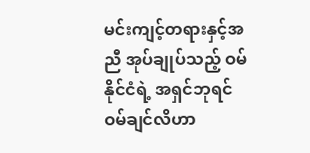မင်းကျင့်တရားနှင့်အညီ အုပ်ချုပ်သည့် ဝမ်နိုင်ငံရဲ့ အရှင်ဘုရင် ဝမ်ချင်လိဟာ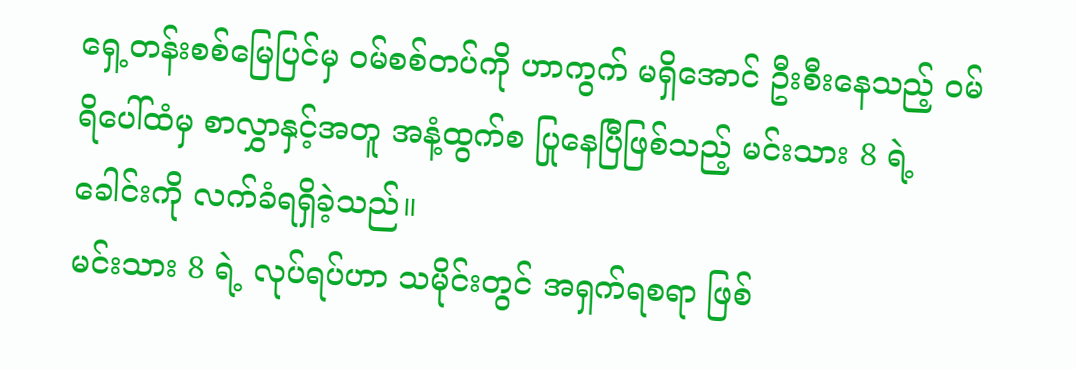ရှေ့တန်းစစ်မြေပြင်မှ ဝမ်စစ်တပ်ကို ဟာကွက် မရှိအောင် ဦးစီးနေသည့် ဝမ်ရိပေါ်ထံမှ စာလွှာနှင့်အတူ အနံ့ထွက်စ ပြုနေပြီဖြစ်သည့် မင်းသား 8 ရဲ့ ခေါင်းကို လက်ခံရရှိခဲ့သည်။
မင်းသား 8 ရဲ့ လုပ်ရပ်ဟာ သမိုင်းတွင် အရှက်ရစရာ ဖြစ်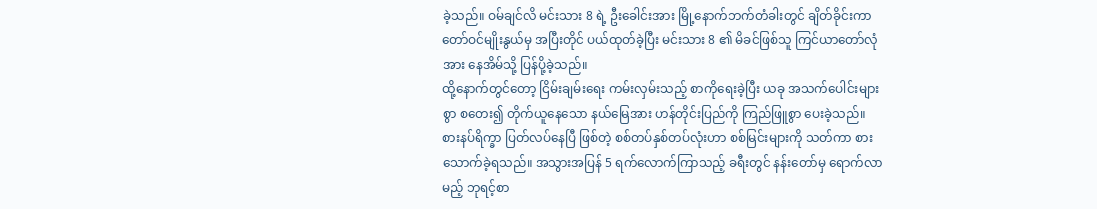ခဲ့သည်။ ဝမ်ချင်လိ မင်းသား 8 ရဲ့ ဦးခေါင်းအား မြို့နောက်ဘက်တံခါးတွင် ချိတ်ခိုင်းကာ တော်ဝင်မျိုးနွယ်မှ အပြီးတိုင် ပယ်ထုတ်ခဲ့ပြီး မင်းသား 8 ၏ မိခင်ဖြစ်သူ ကြင်ယာတော်လုံအား နေအိမ်သို့ ပြန်ပို့ခဲ့သည်။
ထို့နောက်တွင်တော့ ငြိမ်းချမ်းရေး ကမ်းလှမ်းသည့် စာကိုရေးခဲ့ပြီး ယခု အသက်ပေါင်းများစွာ စတေး၍ တိုက်ယူနေသော နယ်မြေအား ဟန်တိုင်းပြည်ကို ကြည်ဖြူစွာ ပေးခဲ့သည်။
စားနပ်ရိက္ခာ ပြတ်လပ်နေပြီ ဖြစ်တဲ့ စစ်တပ်နှစ်တပ်လုံးဟာ စစ်မြင်းများကို သတ်ကာ စားသောက်ခဲ့ရသည်။ အသွားအပြန် 5 ရက်လောက်ကြာသည့် ခရီးတွင် နန်းတော်မှ ရောက်လာမည့် ဘုရင့်စာ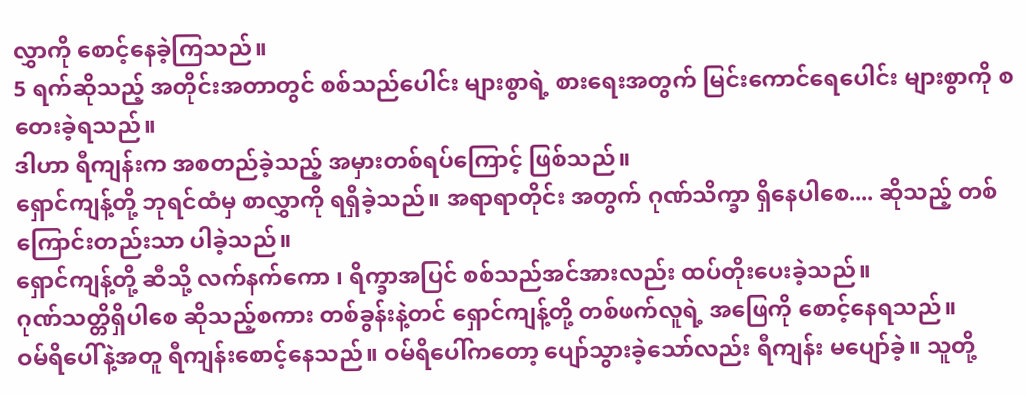လွှာကို စောင့်နေခဲ့ကြသည်။
5 ရက်ဆိုသည့် အတိုင်းအတာတွင် စစ်သည်ပေါင်း များစွာရဲ့ စားရေးအတွက် မြင်းကောင်ရေပေါင်း များစွာကို စတေးခဲ့ရသည်။
ဒါဟာ ရီကျန်းက အစတည်ခဲ့သည့် အမှားတစ်ရပ်ကြောင့် ဖြစ်သည်။
ရှောင်ကျန့်တို့ ဘုရင်ထံမှ စာလွှာကို ရရှိခဲ့သည်။ အရာရာတိုင်း အတွက် ဂုဏ်သိက္ခာ ရှိနေပါစေ.... ဆိုသည့် တစ်ကြောင်းတည်းသာ ပါခဲ့သည်။
ရှောင်ကျန့်တို့ ဆီသို့ လက်နက်ကော ၊ ရိက္ခာအပြင် စစ်သည်အင်အားလည်း ထပ်တိုးပေးခဲ့သည်။
ဂုဏ်သတ္တိရှိပါစေ ဆိုသည့်စကား တစ်ခွန်းနဲ့တင် ရှောင်ကျန့်တို့ တစ်ဖက်လူရဲ့ အဖြေကို စောင့်နေရသည်။
ဝမ်ရိပေါ်နဲ့အတူ ရီကျန်းစောင့်နေသည်။ ဝမ်ရိပေါ်ကတော့ ပျော်သွားခဲ့သော်လည်း ရီကျန်း မပျော်ခဲ့။ သူတို့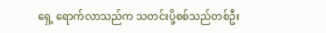ရှေ့ ရောက်လာသည်က သတင်းပို့စစ်သည်တစ်ဦး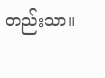တည်းသာ။